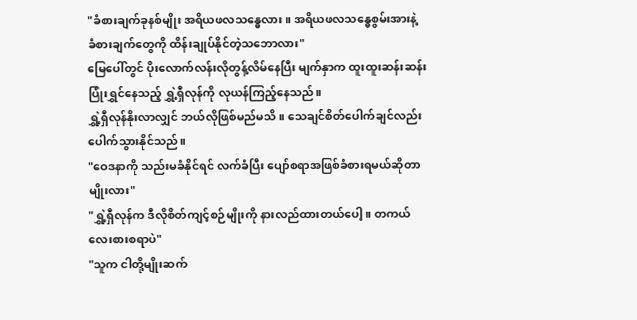"ခံစားချက်ခုနစ်မျိုး အရိယဖလသန္ဓေလား။ အရိယဖလသန္ဓေစွမ်းအားနဲ့ ခံစားချက်တွေကို ထိန်းချုပ်နိုင်တဲ့သဘောလား"
မြေပေါ်တွင် ပိုးလောက်လန်းလိုတွန့်လိမ်နေပြီး မျက်နှာက ထူးထူးဆန်းဆန်းပြုံးရွှင်နေသည့် ရွှဲ့ရှီလုန်ကို လုယန်ကြည့်နေသည်။
ရွှဲ့ရှီလုန်နိုးလာလျှင် ဘယ်လိုဖြစ်မည်မသိ။ သေချင်စိတ်ပေါက်ချင်လည်း ပေါက်သွားနိုင်သည်။
"ဝေဒနာကို သည်းမခံနိုင်ရင် လက်ခံပြီး ပျော်စရာအဖြစ်ခံစားရမယ်ဆိုတာမျိုးလား"
"ရွှဲ့ရှီလုန်က ဒီလိုစိတ်ကျင့်စဉ်မျိုးကို နားလည်ထားတယ်ပေါ့။ တကယ်လေးစားစရာပဲ"
"သူက ငါတို့မျိုးဆက်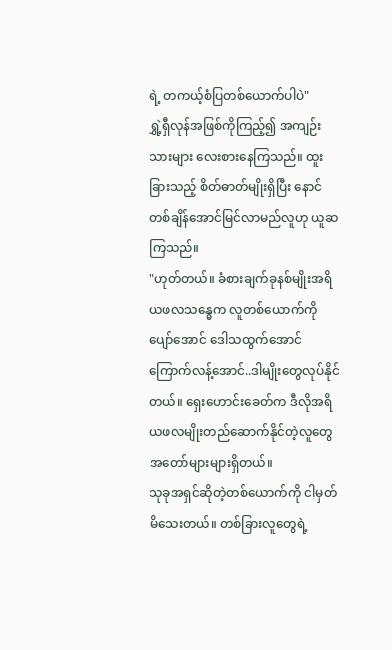ရဲ့ တကယ့်စံပြတစ်ယောက်ပါပဲ"
ရွှဲ့ရှီလုန်အဖြစ်ကိုကြည့်၍ အကျဉ်းသားများ လေးစားနေကြသည်။ ထူးခြားသည့် စိတ်ဓာတ်မျိုးရှိပြီး နောင်တစ်ချိန်အောင်မြင်လာမည်လူဟု ယူဆကြသည်။
"ဟုတ်တယ်။ ခံစားချက်ခုနစ်မျိုးအရိယဖလသန္ဓေက လူတစ်ယောက်ကို ပျော်အောင် ဒေါသထွက်အောင် ကြောက်လန့်အောင်..ဒါမျိုးတွေလုပ်နိုင်တယ်။ ရှေးဟောင်းခေတ်က ဒီလိုအရိယဖလမျိုးတည်ဆောက်နိုင်တဲ့လူတွေ အတော်များများရှိတယ်။
သုခုအရှင်ဆိုတဲ့တစ်ယောက်ကို ငါမှတ်မိသေးတယ်။ တစ်ခြားလူတွေရဲ့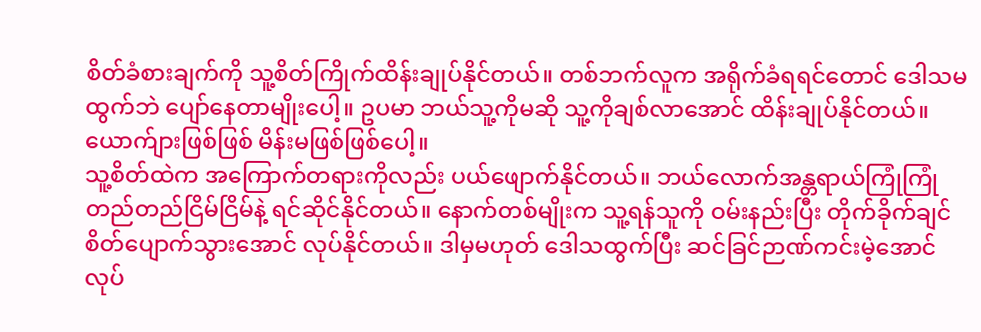စိတ်ခံစားချက်ကို သူ့စိတ်ကြိုက်ထိန်းချုပ်နိုင်တယ်။ တစ်ဘက်လူက အရိုက်ခံရရင်တောင် ဒေါသမထွက်ဘဲ ပျော်နေတာမျိုးပေါ့။ ဥပမာ ဘယ်သူ့ကိုမဆို သူ့ကိုချစ်လာအောင် ထိန်းချုပ်နိုင်တယ်။ ယောက်ျားဖြစ်ဖြစ် မိန်းမဖြစ်ဖြစ်ပေါ့။
သူ့စိတ်ထဲက အကြောက်တရားကိုလည်း ပယ်ဖျောက်နိုင်တယ်။ ဘယ်လောက်အန္တရာယ်ကြုံကြုံ တည်တည်ငြိမ်ငြိမ်နဲ့ ရင်ဆိုင်နိုင်တယ်။ နောက်တစ်မျိုးက သူ့ရန်သူကို ဝမ်းနည်းပြီး တိုက်ခိုက်ချင်စိတ်ပျောက်သွားအောင် လုပ်နိုင်တယ်။ ဒါမှမဟုတ် ဒေါသထွက်ပြီး ဆင်ခြင်ဉာဏ်ကင်းမဲ့အောင်လုပ်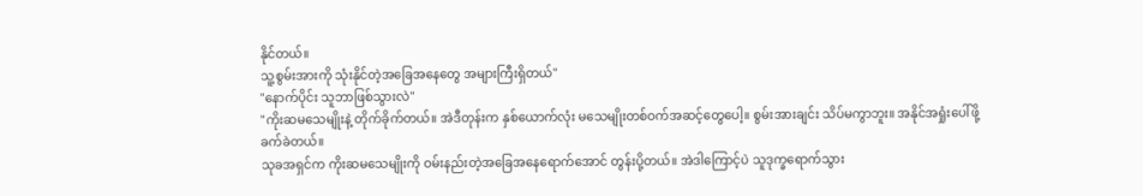နိုင်တယ်။
သူ့စွမ်းအားကို သုံးနိုင်တဲ့အခြေအနေတွေ အများကြီးရှိတယ်"
"နောက်ပိုင်း သူဘာဖြစ်သွားလဲ"
"ကိုးဆမသေမျိုးနဲ့ တိုက်ခိုက်တယ်။ အဲဒီတုန်းက နှစ်ယောက်လုံး မသေမျိုးတစ်ဝက်အဆင့်တွေပေါ့။ စွမ်းအားချင်း သိပ်မကွာဘူး။ အနိုင်အရှုံးပေါ်ဖို့ ခက်ခဲတယ်။
သုခအရှင်က ကိုးဆမသေမျိုးကို ဝမ်းနည်းတဲ့အခြေအနေရောက်အောင် တွန်းပို့တယ်။ အဲဒါကြောင့်ပဲ သူဒုက္ခရောက်သွား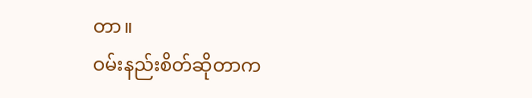တာ။
ဝမ်းနည်းစိတ်ဆိုတာက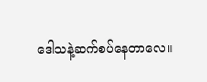ဒေါသနဲ့ဆက်စပ်နေတာလေ။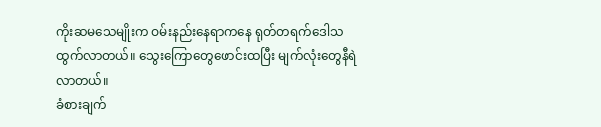ကိုးဆမသေမျိုးက ဝမ်းနည်းနေရာကနေ ရုတ်တရက်ဒေါသထွက်လာတယ်။ သွေးကြောတွေဖောင်းထပြီး မျက်လုံးတွေနီရဲလာတယ်။
ခံစားချက်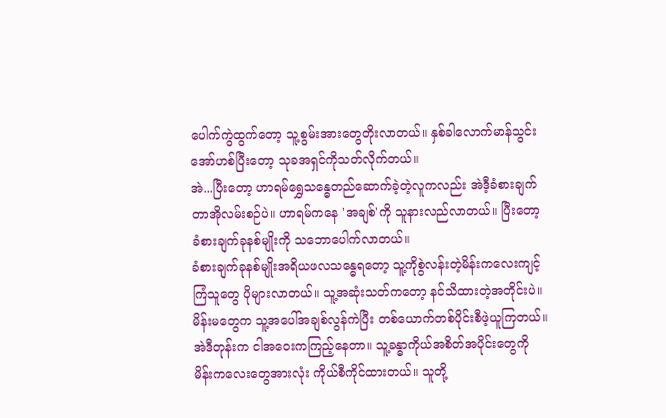ပေါက်ကွဲထွက်တော့ သူ့စွမ်းအားတွေတိုးလာတယ်။ နှစ်ခါလောက်မာန်သွင်းအော်ဟစ်ပြီးတော့ သုခအရှင်ကိုသတ်လိုက်တယ်။
အဲ...ပြီးတော့ ဟာရမ်ရွှေသန္ဓေတည်ဆောက်ခဲ့တဲ့လူကလည်း အဲဒီ့ခံစားချက်တာအိုလမ်းစဉ်ပဲ။ ဟာရမ်ကနေ 'အချစ်'ကို သူနားလည်လာတယ်။ ပြီးတော့ ခံစားချက်ခုနစ်မျိုးကို သဘောပေါက်လာတယ်။
ခံစားချက်ခုနစ်မျိုးအရိယဖလသန္ဓေရတော့ သူ့ကိုစွဲလန်းတဲ့မိန်းကလေးကျင့်ကြံသူတွေ ပိုများလာတယ်။ သူ့အဆုံးသတ်ကတော့ နင်သိထားတဲ့အတိုင်းပဲ။ မိန်းမတွေက သူ့အပေါ်အချစ်လွန်ကဲပြီး တစ်ယောက်တစ်ပိုင်းစီဖဲ့ယူကြတယ်။
အဲဒီတုန်းက ငါအဝေးကကြည့်နေတာ။ သူ့ခန္ဓာကိုယ်အစိတ်အပိုင်းတွေကို မိန်းကလေးတွေအားလုံး ကိုယ်စီကိုင်ထားတယ်။ သူတို့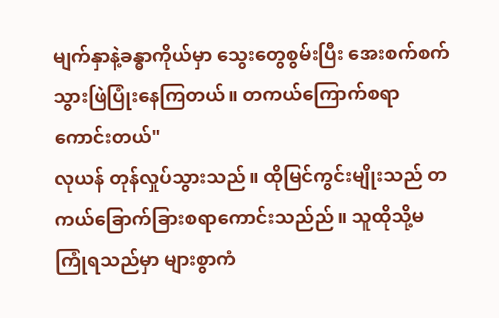မျက်နှာနဲ့ခန္ဓာကိုယ်မှာ သွေးတွေစွမ်းပြီး အေးစက်စက်သွားဖြဲပြုံးနေကြတယ်။ တကယ်ကြောက်စရာကောင်းတယ်"
လုယန် တုန်လှုပ်သွားသည်။ ထိုမြင်ကွင်းမျိုးသည် တကယ်ခြောက်ခြားစရာကောင်းသည်ည်။ သူထိုသို့မကြုံရသည်မှာ များစွာကံ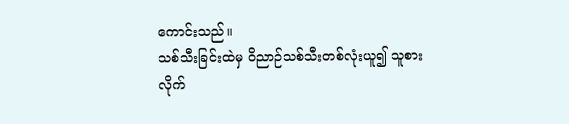ကောင်းသည်။
သစ်သီးခြင်းထဲမှ ဝိညာဉ်သစ်သီးတစ်လုံးယူ၍ သူစားလိုက်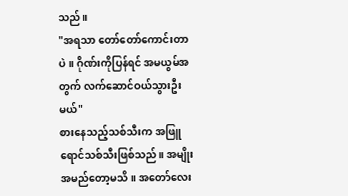သည်။
"အရသာ တော်တော်ကောင်းတာပဲ။ ဂိုဏ်းကိုပြန်ရင် အမယွမ်အတွက် လက်ဆောင်ဝယ်သွားဦးမယ်"
စားနေသည့်သစ်သီးက အဖြူရောင်သစ်သီးဖြစ်သည်။ အမျိုးအမည်တော့မသိ။ အတော်လေး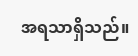အရသာရှိသည်။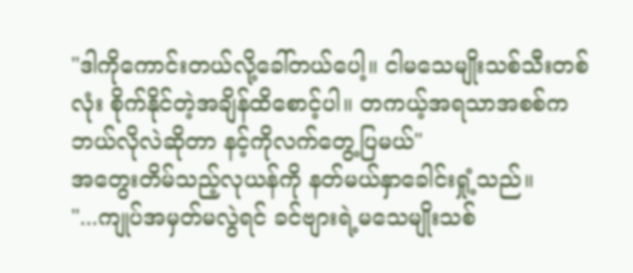"ဒါကိုကောင်းတယ်လို့ခေါ်တယ်ပေါ့။ ငါမသေမျိုးသစ်သီးတစ်လုံး စိုက်နိုင်တဲ့အချိန်ထိစောင့်ပါ။ တကယ့်အရသာအစစ်က ဘယ်လိုလဲဆိုတာ နင့်ကိုလက်တွေ့ပြမယ်"
အတွေးတိမ်သည့်လုယန်ကို နတ်မယ်နှာခေါင်းရှုံ့သည်။
"...ကျုပ်အမှတ်မလွဲရင် ခင်ဗျားရဲ့မသေမျိုးသစ်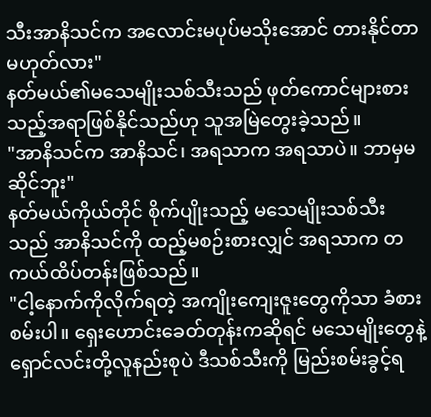သီးအာနိသင်က အလောင်းမပုပ်မသိုးအောင် တားနိုင်တာမဟုတ်လား"
နတ်မယ်၏မသေမျိုးသစ်သီးသည် ဖုတ်ကောင်များစားသည့်အရာဖြစ်နိုင်သည်ဟု သူအမြဲတွေးခဲ့သည်။
"အာနိသင်က အာနိသင်၊ အရသာက အရသာပဲ။ ဘာမှမဆိုင်ဘူး"
နတ်မယ်ကိုယ်တိုင် စိုက်ပျိုးသည့် မသေမျိုးသစ်သီးသည် အာနိသင်ကို ထည့်မစဉ်းစားလျှင် အရသာက တကယ်ထိပ်တန်းဖြစ်သည်။
"ငါ့နောက်ကိုလိုက်ရတဲ့ အကျိုးကျေးဇူးတွေကိုသာ ခံစားစမ်းပါ။ ရှေးဟောင်းခေတ်တုန်းကဆိုရင် မသေမျိုးတွေနဲ့ ရှောင်လင်းတို့လူနည်းစုပဲ ဒီသစ်သီးကို မြည်းစမ်းခွင့်ရ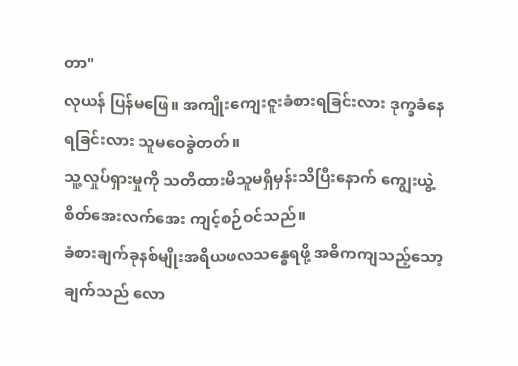တာ"
လုယန် ပြန်မဖြေ။ အကျိုးကျေးဇူးခံစားရခြင်းလား ဒုက္ခခံနေရခြင်းလား သူမဝေခွဲတတ်။
သူ့လှုပ်ရှားမှုကို သတိထားမိသူမရှိမှန်းသိပြီးနောက် ကျွေးယွဲ့ စိတ်အေးလက်အေး ကျင့်စဉ်ဝင်သည်။
ခံစားချက်ခုနစ်မျိုးအရိယဖလသန္ဓေရဖို့ အဓိကကျသည့်သော့ချက်သည် လော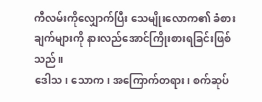ကီလမ်းကိုလျှောက်ပြီး သေမျိုးလောက၏ ခံစားချက်များကို နားလည်အောင်ကြိုးစားရခြင်းဖြစ်သည်။
ဒေါသ၊ သောက၊ အကြောက်တရား၊ စက်ဆုပ်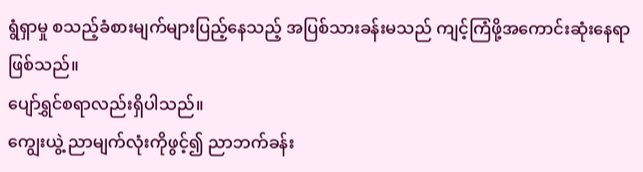ရွံရှာမှု စသည့်ခံစားမျက်များပြည့်နေသည့် အပြစ်သားခန်းမသည် ကျင့်ကြံဖို့အကောင်းဆုံးနေရာဖြစ်သည်။
ပျော်ရွှင်စရာလည်းရှိပါသည်။
ကျွေးယွဲ့ ညာမျက်လုံးကိုဖွင့်၍ ညာဘက်ခန်း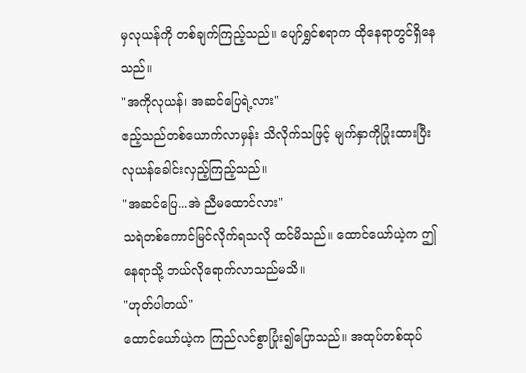မှလုယန်ကို တစ်ချက်ကြည့်သည်။ ပျော်ရွှင်စရာက ထိုနေရာတွင်ရှိနေသည်။
"အကိုလုယန်၊ အဆင်ပြေရဲ့လား"
ဧည့်သည်တစ်ယောက်လာမှန်း သိလိုက်သဖြင့် မျက်နှာကိုပြုံးထားပြီး လုယန်ခေါင်းလှည့်ကြည့်သည်။
"အဆင်ပြေ...အဲ ညီမထောင်လား"
သရဲတစ်ကောင်မြင်လိုက်ရသလို ထင်မိသည်။ ထောင်ယော်ယဲ့က ဤနေရာသို့ ဘယ်လိုရောက်လာသည်မသိ။
"ဟုတ်ပါတယ်"
ထောင်ယော်ယဲ့က ကြည်လင်စွာပြုံး၍ပြောသည်။ အထုပ်တစ်ထုပ်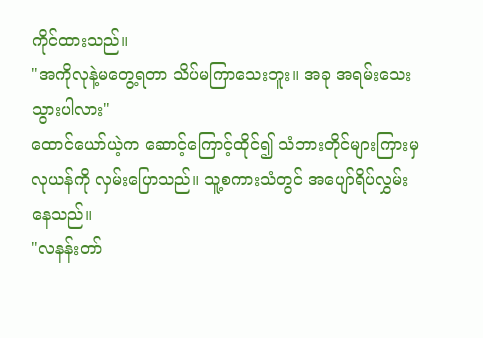ကိုင်ထားသည်။
"အကိုလုနဲ့မတွေ့ရတာ သိပ်မကြာသေးဘူး။ အခု အရမ်းသေးသွားပါလား"
ထောင်ယော်ယဲ့က ဆောင့်ကြောင့်ထိုင်၍ သံဘားတိုင်များကြားမှ လုယန်ကို လှမ်းပြောသည်။ သူ့စကားသံတွင် အပျော်ရိပ်လွှမ်းနေသည်။
"လနန်းတာ်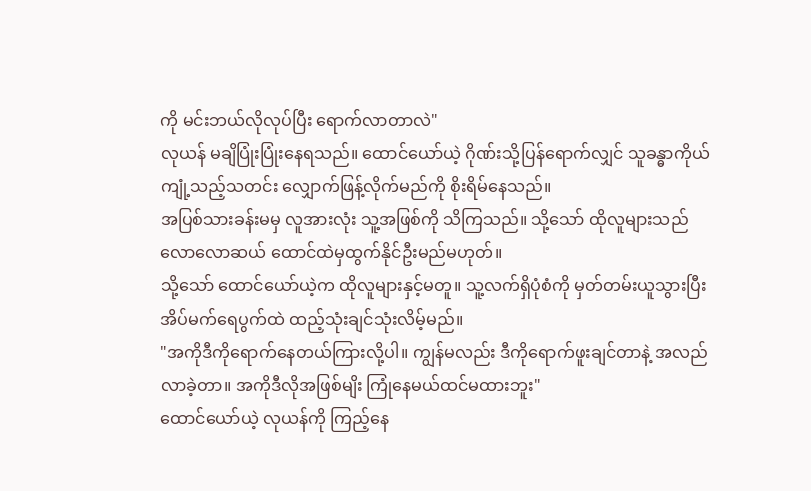ကို မင်းဘယ်လိုလုပ်ပြီး ရောက်လာတာလဲ"
လုယန် မချိပြုံးပြုံးနေရသည်။ ထောင်ယော်ယဲ့ ဂိုဏ်းသို့ပြန်ရောက်လျှင် သူခန္ဓာကိုယ်ကျုံ့သည့်သတင်း လျှောက်ဖြန့်လိုက်မည်ကို စိုးရိမ်နေသည်။
အပြစ်သားခန်းမမှ လူအားလုံး သူ့အဖြစ်ကို သိကြသည်။ သို့သော် ထိုလူများသည် လောလောဆယ် ထောင်ထဲမှထွက်နိုင်ဦးမည်မဟုတ်။
သို့သော် ထောင်ယော်ယဲ့က ထိုလူများနှင့်မတူ။ သူ့လက်ရှိပုံစံကို မှတ်တမ်းယူသွားပြီး အိပ်မက်ရေပွက်ထဲ ထည့်သုံးချင်သုံးလိမ့်မည်။
"အကိုဒီကိုရောက်နေတယ်ကြားလို့ပါ။ ကျွန်မလည်း ဒီကိုရောက်ဖူးချင်တာနဲ့ အလည်လာခဲ့တာ။ အကိုဒီလိုအဖြစ်မျိး ကြုံနေမယ်ထင်မထားဘူး"
ထောင်ယော်ယဲ့ လုယန်ကို ကြည့်နေ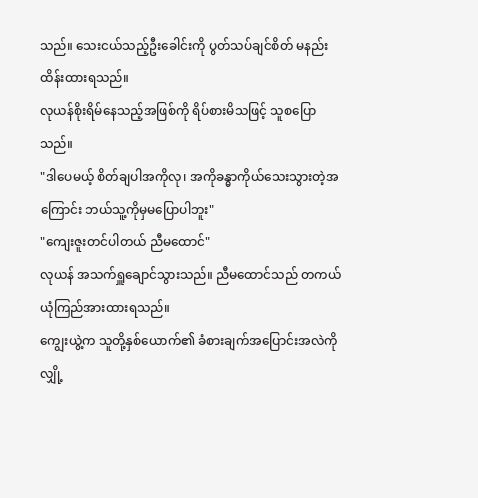သည်။ သေးငယ်သည့်ဦးခေါင်းကို ပွတ်သပ်ချင်စိတ် မနည်းထိန်းထားရသည်။
လုယန်စိုးရိမ်နေသည့်အဖြစ်ကို ရိပ်စားမိသဖြင့် သူစပြောသည်။
"ဒါပေမယ့် စိတ်ချပါအကိုလု၊ အကိုခန္ဓာကိုယ်သေးသွားတဲ့အကြောင်း ဘယ်သူ့ကိုမှမပြောပါဘူး"
"ကျေးဇူးတင်ပါတယ် ညီမထောင်"
လုယန် အသက်ရှူချောင်သွားသည်။ ညီမထောင်သည် တကယ်ယုံကြည်အားထားရသည်။
ကျွေးယွဲ့က သူတို့နှစ်ယောက်၏ ခံစားချက်အပြောင်းအလဲကို လျှို့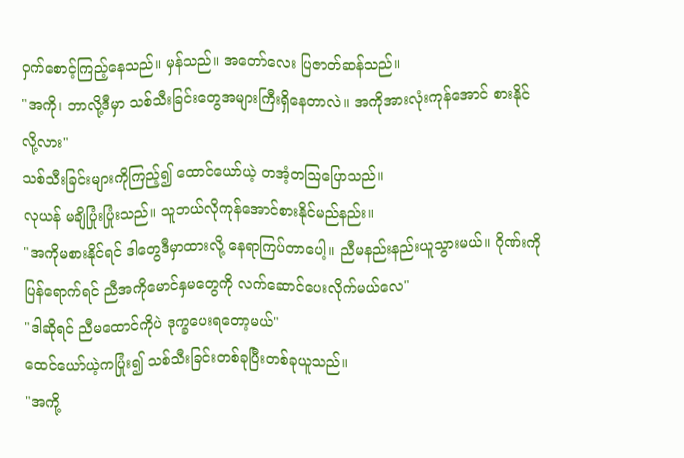ဝှက်စောင့်ကြည့်နေသည်။ မှန်သည်။ အတော်လေး ပြဇာတ်ဆန်သည်။
"အကို၊ ဘာလို့ဒီမှာ သစ်သီးခြင်းတွေအများကြီးရှိနေတာလဲ။ အကိုအားလုံးကုန်အောင် စားနိုင်လို့လား"
သစ်သီးခြင်းများကိုကြည့်၍ ထောင်ယော်ယဲ့ တအံ့တဩပြောသည်။
လုယန် မချိပြုံးပြုံးသည်။ သူဘယ်လိုကုန်အောင်စားနိုင်မည်နည်း။
"အကိုမစားနိုင်ရင် ဒါတွေဒီမှာထားလို့ နေရာကြပ်တာပေါ့။ ညီမနည်းနည်းယူသွားမယ်။ ဂိုဏ်းကိုပြန်ရောက်ရင် ညီအကိုမောင်နှမတွေကို လက်ဆောင်ပေးလိုက်မယ်လေ"
"ဒါဆိုရင် ညီမထောင်ကိုပဲ ဒုက္ခပေးရတော့မယ်"
ထေင်ယော်ယဲ့ကပြုံး၍ သစ်သီးခြင်းတစ်ခုပြီးတစ်ခုယူသည်။
"အကို့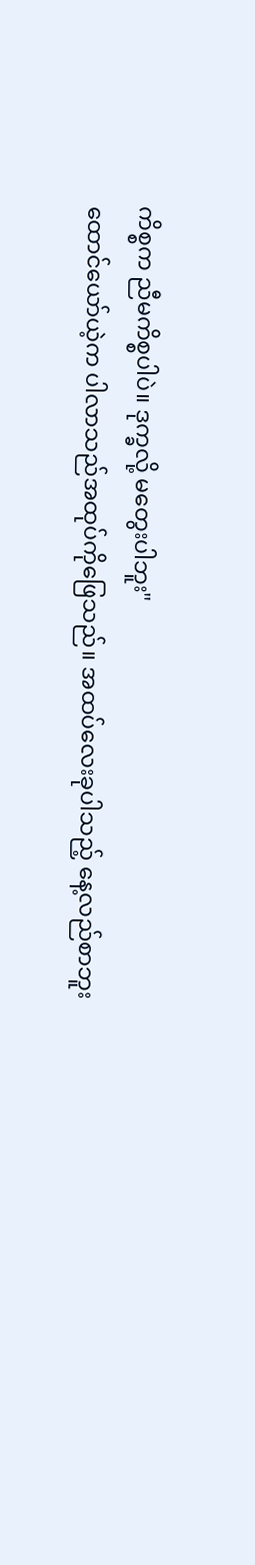ကိစ္စက ညီမကိစ္စပါပဲ။ ဒုက္ခလို့ မတွေးပါဘူး"
ထောင်ယော်ယဲ့က ပါလာသည်အထုပ်ကိုဖြေသည်။ အထပ်လေးခုပါသည့် နေ့လည်စာဘူး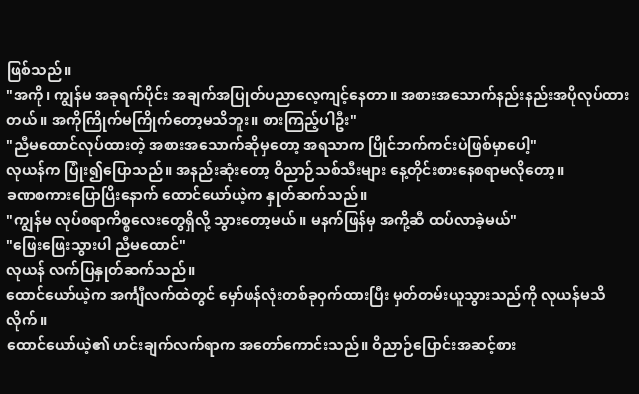ဖြစ်သည်။
"အကို၊ ကျွန်မ အခုရက်ပိုင်း အချက်အပြုတ်ပညာလေ့ကျင့်နေတာ။ အစားအသောက်နည်းနည်းအပိုလုပ်ထားတယ်။ အကိုကြိုက်မကြိုက်တော့မသိဘူး။ စားကြည့်ပါဦး"
"ညီမထောင်လုပ်ထားတဲ့ အစားအသောက်ဆိုမှတော့ အရသာက ပြိုင်ဘက်ကင်းပဲဖြစ်မှာပေါ့"
လုယန်က ပြုံး၍ပြောသည်။ အနည်းဆုံးတော့ ဝိညာဉ်သစ်သီးများ နေ့တိုင်းစားနေစရာမလိုတော့။
ခဏစကားပြောပြိးနောက် ထောင်ယော်ယဲ့က နှုတ်ဆက်သည်။
"ကျွန်မ လုပ်စရာကိစ္စလေးတွေရှိလို့ သွားတော့မယ်။ မနက်ဖြန်မှ အကို့ဆီ ထပ်လာခဲ့မယ်"
"ဖြေးဖြေးသွားပါ ညီမထောင်"
လုယန် လက်ပြနှုတ်ဆက်သည်။
ထောင်ယော်ယဲ့က အင်္ကျီလက်ထဲတွင် မှော်ဖန်လုံးတစ်ခုဝှက်ထားပြီး မှတ်တမ်းယူသွားသည်ကို လုယန်မသိလိုက်။
ထောင်ယော်ယဲ့၏ ဟင်းချက်လက်ရာက အတော်ကောင်းသည်။ ဝိညာဉ်ပြောင်းအဆင့်စား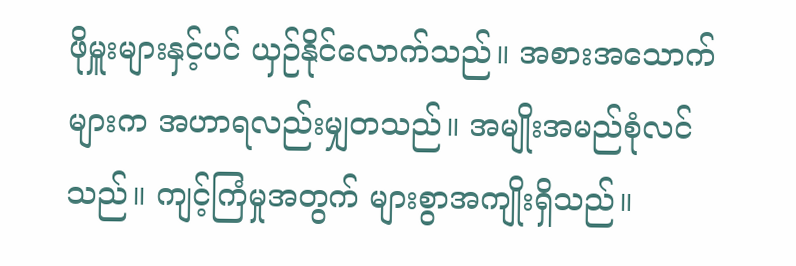ဖိုမှူးများနှင့်ပင် ယှဉ်နိုင်လောက်သည်။ အစားအသောက်များက အဟာရလည်းမျှတသည်။ အမျိုးအမည်စုံလင်သည်။ ကျင့်ကြံမှုအတွက် များစွာအကျိုးရှိသည်။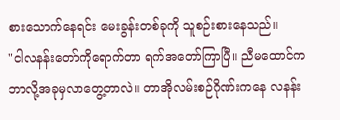စားသောက်နေရင်း မေးခွန်းတစ်ခုကို သူစဉ်းစားနေသည်။
"ငါလနန်းတော်ကိုရောက်တာ ရက်အတော်ကြာပြီ။ ညီမထောင်က ဘာလို့အခုမှလာတွေ့တာလဲ။ တာအိုလမ်းစဉ်ဂိုဏ်းကနေ လနန်း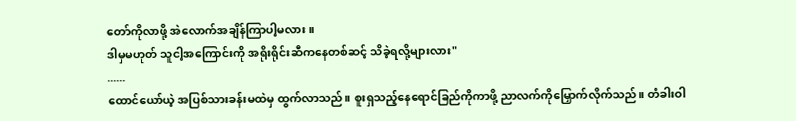တော်ကိုလာဖို့ အဲလောက်အချိန်ကြာပါ့မလား။
ဒါမှမဟုတ် သူငါ့အကြောင်းကို အရိုးရိုင်းဆီကနေတစ်ဆင့် သိခဲ့ရလို့များလား"
......
ထောင်ယော်ယဲ့ အပြစ်သားခန်းမထဲမှ ထွက်လာသည်။ စူးရှသည့်နေရောင်ခြည်ကိုကာဖို့ ညာလက်ကိုမြှောက်လိုက်သည်။ တံခါးဝါ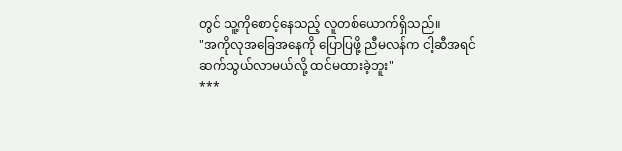တွင် သူ့ကိုစောင့်နေသည့် လူတစ်ယောက်ရှိသည်။
"အကိုလုအခြေအနေကို ပြောပြဖို့ ညီမလန်က ငါ့ဆီအရင်ဆက်သွယ်လာမယ်လို့ ထင်မထားခဲ့ဘူး"
***